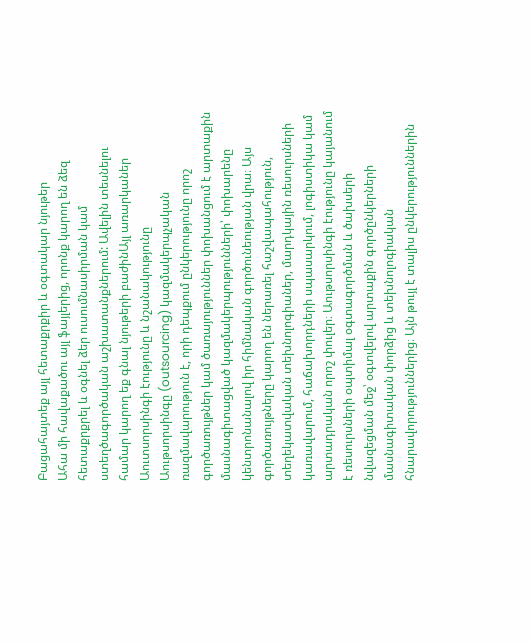Բացահայտեք այլ հետաքրքիր և օգտակար նյութեր
Ահա մի հավաքածու այլ ֆայլերից, որոնք կարող են ձեզ հետաքրքրել և օգնել ձեր ուսումնասիրման կամ ստեղծագործական աշխատանքներում: Ավելին տեսնելու համար կարող եք գնալ նյութերի բաժինԱյլ առարկաներ
Աուտսորսինգի էությունը և նշանակությունը
Աութսորսինգը (outsourcing) կազմակերպչական ռազմավարություն է, որի դեպքում ընկերությունը որոշ գործառույթներ կամ ծառայություններ փոխանցում է արտաքին մասնագիտացված կազմակերպությունների՝ փոխարենը կենտրոնանալով իր հիմնական գործունեության վրա։ Այս գործառույթները կարող են ներառել հաշվապահություն, տեղեկատվական տեխնոլոգիաներ, մարդկային ռեսուրսների կառավարում, հաճախորդների սպասարկում, լոգիստիկա կամ արտադրական որոշ փուլեր։ Աութսորսինգի էությունը կայանում է ռեսուրսների օպտիմալ օգտագործման և ծախսերի նվազեցման մեջ՝ օգտվելով արտաքին գործընկերների մասնագիտական փորձից և տեխնոլոգիական հնարավորություններից։ Այն թույլ է տալիս ընկերություններին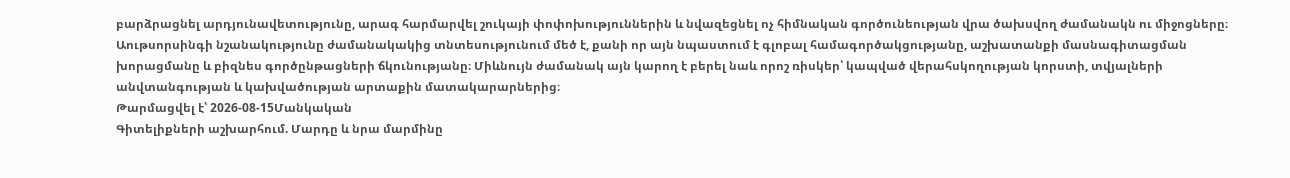բարձրացնել արդյունավետությունը, արագ հարմարվել շուկայի փոփոխություններին և նվազեցնել ոչ հիմնական գործունեության վրա ծախսվող ժամանակն ու միջոցները։ Աութսորսինգի նշանակությունը ժամանակակից տնտեսությունում մեծ է, քանի որ այն նպաստում է գլոբալ համագործակցությանը, աշխատանքի մասնագիտացման խորացմանը և բիզնես գործընթացների ճկունությանը։ Միևնույն ժամանակ այն կարող է բերել նաև որոշ ռիսկեր՝ կապված վերահսկողության կորստի, տվյալների անվտանգության և կախվածության արտաքին մատակարարներից։
Թարմացվել է՝ 2026-08-15Մանկական
Գիտելիքների աշխարհում. Մարդը և նրա մարմինը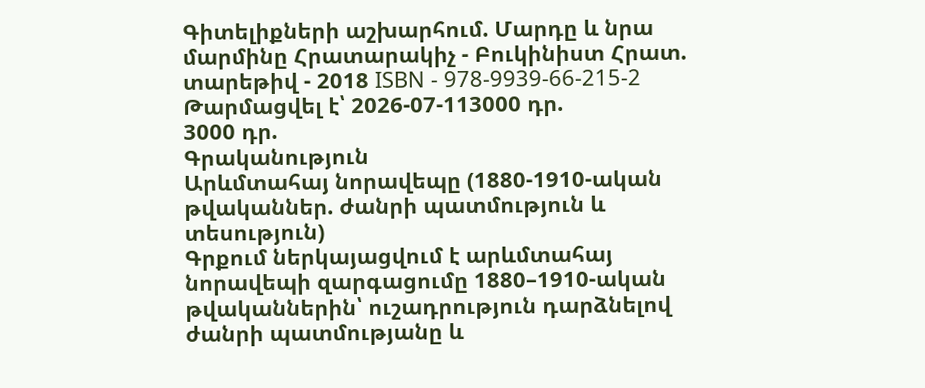Գիտելիքների աշխարհում. Մարդը և նրա մարմինը Հրատարակիչ - Բուկինիստ Հրատ. տարեթիվ - 2018 ISBN - 978-9939-66-215-2
Թարմացվել է՝ 2026-07-113000 դր.
3000 դր.
Գրականություն
Արևմտահայ նորավեպը (1880-1910-ական թվականներ. ժանրի պատմություն և տեսություն)
Գրքում ներկայացվում է արևմտահայ նորավեպի զարգացումը 1880–1910-ական թվականներին՝ ուշադրություն դարձնելով ժանրի պատմությանը և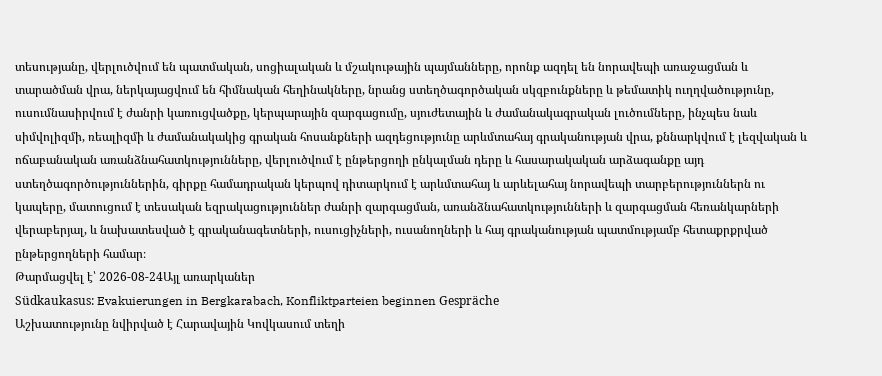տեսությանը, վերլուծվում են պատմական, սոցիալական և մշակութային պայմանները, որոնք ազդել են նորավեպի առաջացման և տարածման վրա, ներկայացվում են հիմնական հեղինակները, նրանց ստեղծագործական սկզբունքները և թեմատիկ ուղղվածությունը, ուսումնասիրվում է ժանրի կառուցվածքը, կերպարային զարգացումը, սյուժետային և ժամանակագրական լուծումները, ինչպես նաև սիմվոլիզմի, ռեալիզմի և ժամանակակից գրական հոսանքների ազդեցությունը արևմտահայ գրականության վրա, քննարկվում է լեզվական և ոճաբանական առանձնահատկությունները, վերլուծվում է ընթերցողի ընկալման դերը և հասարակական արձագանքը այդ ստեղծագործություններին, գիրքը համադրական կերպով դիտարկում է արևմտահայ և արևելահայ նորավեպի տարբերություններն ու կապերը, մատուցում է տեսական եզրակացություններ ժանրի զարգացման, առանձնահատկությունների և զարգացման հեռանկարների վերաբերյալ, և նախատեսված է գրականագետների, ուսուցիչների, ուսանողների և հայ գրականության պատմությամբ հետաքրքրված ընթերցողների համար։
Թարմացվել է՝ 2026-08-24Այլ առարկաներ
Südkaukasus: Evakuierungen in Bergkarabach, Konfliktparteien beginnen Gespräche
Աշխատությունը նվիրված է Հարավային Կովկասում տեղի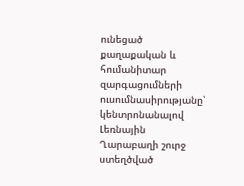ունեցած քաղաքական և հումանիտար զարգացումների ուսումնասիրությանը՝ կենտրոնանալով Լեռնային Ղարաբաղի շուրջ ստեղծված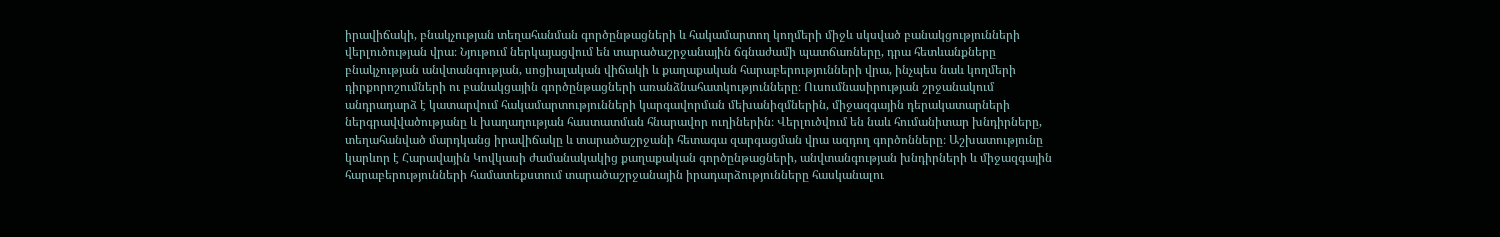իրավիճակի, բնակչության տեղահանման գործընթացների և հակամարտող կողմերի միջև սկսված բանակցությունների վերլուծության վրա։ Նյութում ներկայացվում են տարածաշրջանային ճգնաժամի պատճառները, դրա հետևանքները բնակչության անվտանգության, սոցիալական վիճակի և քաղաքական հարաբերությունների վրա, ինչպես նաև կողմերի դիրքորոշումների ու բանակցային գործընթացների առանձնահատկությունները։ Ուսումնասիրության շրջանակում անդրադարձ է կատարվում հակամարտությունների կարգավորման մեխանիզմներին, միջազգային դերակատարների ներգրավվածությանը և խաղաղության հաստատման հնարավոր ուղիներին։ Վերլուծվում են նաև հումանիտար խնդիրները, տեղահանված մարդկանց իրավիճակը և տարածաշրջանի հետագա զարգացման վրա ազդող գործոնները։ Աշխատությունը կարևոր է Հարավային Կովկասի ժամանակակից քաղաքական գործընթացների, անվտանգության խնդիրների և միջազգային հարաբերությունների համատեքստում տարածաշրջանային իրադարձությունները հասկանալու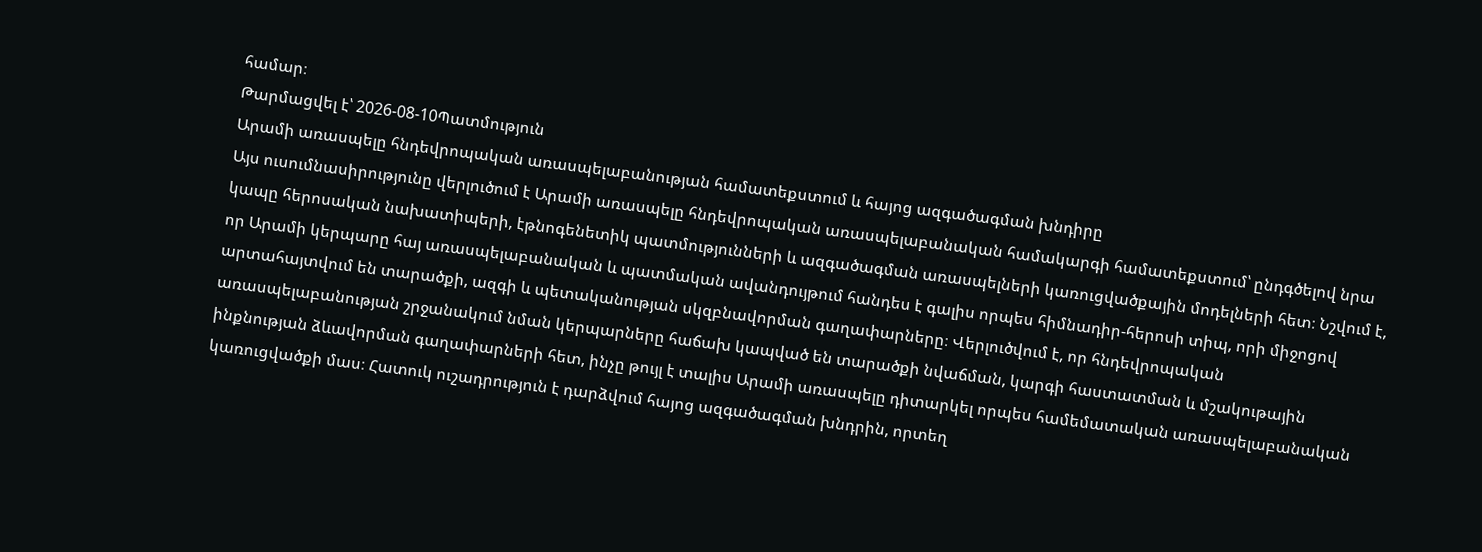համար։
Թարմացվել է՝ 2026-08-10Պատմություն
Արամի առասպելը հնդեվրոպական առասպելաբանության համատեքստում և հայոց ազգածագման խնդիրը
Այս ուսումնասիրությունը վերլուծում է Արամի առասպելը հնդեվրոպական առասպելաբանական համակարգի համատեքստում՝ ընդգծելով նրա կապը հերոսական նախատիպերի, էթնոգենետիկ պատմությունների և ազգածագման առասպելների կառուցվածքային մոդելների հետ։ Նշվում է, որ Արամի կերպարը հայ առասպելաբանական և պատմական ավանդույթում հանդես է գալիս որպես հիմնադիր-հերոսի տիպ, որի միջոցով արտահայտվում են տարածքի, ազգի և պետականության սկզբնավորման գաղափարները։ Վերլուծվում է, որ հնդեվրոպական առասպելաբանության շրջանակում նման կերպարները հաճախ կապված են տարածքի նվաճման, կարգի հաստատման և մշակութային ինքնության ձևավորման գաղափարների հետ, ինչը թույլ է տալիս Արամի առասպելը դիտարկել որպես համեմատական առասպելաբանական կառուցվածքի մաս։ Հատուկ ուշադրություն է դարձվում հայոց ազգածագման խնդրին, որտեղ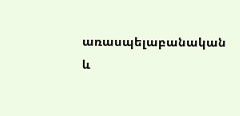առասպելաբանական և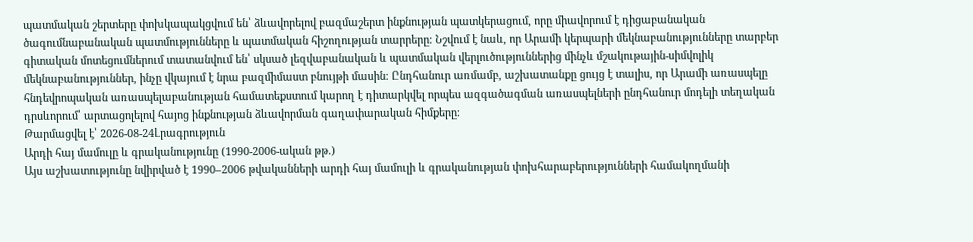պատմական շերտերը փոխկապակցվում են՝ ձևավորելով բազմաշերտ ինքնության պատկերացում, որը միավորում է դիցաբանական ծագումնաբանական պատմությունները և պատմական հիշողության տարրերը։ Նշվում է նաև, որ Արամի կերպարի մեկնաբանությունները տարբեր գիտական մոտեցումներում տատանվում են՝ սկսած լեզվաբանական և պատմական վերլուծություններից մինչև մշակութային-սիմվոլիկ մեկնաբանություններ, ինչը վկայում է նրա բազմիմաստ բնույթի մասին։ Ընդհանուր առմամբ, աշխատանքը ցույց է տալիս, որ Արամի առասպելը հնդեվրոպական առասպելաբանության համատեքստում կարող է դիտարկվել որպես ազգածագման առասպելների ընդհանուր մոդելի տեղական դրսևորում՝ արտացոլելով հայոց ինքնության ձևավորման գաղափարական հիմքերը։
Թարմացվել է՝ 2026-08-24Լրագրություն
Արդի հայ մամուլը և գրականությունը (1990-2006-ական թթ.)
Այս աշխատությունը նվիրված է 1990–2006 թվականների արդի հայ մամուլի և գրականության փոխհարաբերությունների համակողմանի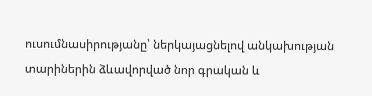ուսումնասիրությանը՝ ներկայացնելով անկախության տարիներին ձևավորված նոր գրական և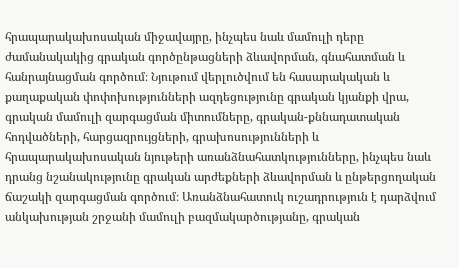հրապարակախոսական միջավայրը, ինչպես նաև մամուլի դերը ժամանակակից գրական գործընթացների ձևավորման, գնահատման և հանրայնացման գործում։ Նյութում վերլուծվում են հասարակական և քաղաքական փոփոխությունների ազդեցությունը գրական կյանքի վրա, գրական մամուլի զարգացման միտումները, գրական-քննադատական հոդվածների, հարցազրույցների, գրախոսությունների և հրապարակախոսական նյութերի առանձնահատկությունները, ինչպես նաև դրանց նշանակությունը գրական արժեքների ձևավորման և ընթերցողական ճաշակի զարգացման գործում։ Առանձնահատուկ ուշադրություն է դարձվում անկախության շրջանի մամուլի բազմակարծությանը, գրական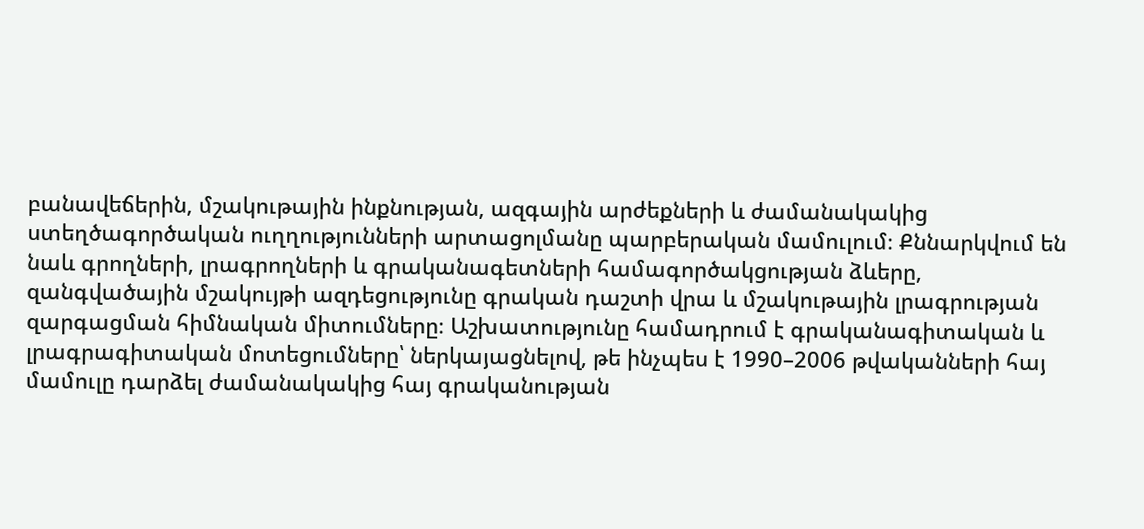բանավեճերին, մշակութային ինքնության, ազգային արժեքների և ժամանակակից ստեղծագործական ուղղությունների արտացոլմանը պարբերական մամուլում։ Քննարկվում են նաև գրողների, լրագրողների և գրականագետների համագործակցության ձևերը, զանգվածային մշակույթի ազդեցությունը գրական դաշտի վրա և մշակութային լրագրության զարգացման հիմնական միտումները։ Աշխատությունը համադրում է գրականագիտական և լրագրագիտական մոտեցումները՝ ներկայացնելով, թե ինչպես է 1990–2006 թվականների հայ մամուլը դարձել ժամանակակից հայ գրականության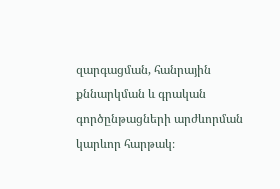զարգացման, հանրային քննարկման և գրական գործընթացների արժևորման կարևոր հարթակ։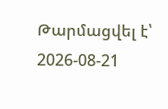Թարմացվել է՝ 2026-08-21